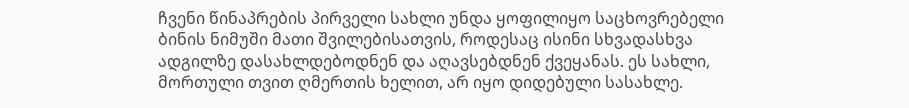ჩვენი წინაპრების პირველი სახლი უნდა ყოფილიყო საცხოვრებელი ბინის ნიმუში მათი შვილებისათვის, როდესაც ისინი სხვადასხვა ადგილზე დასახლდებოდნენ და აღავსებდნენ ქვეყანას. ეს სახლი, მორთული თვით ღმერთის ხელით, არ იყო დიდებული სასახლე.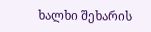ხალხი შეხარის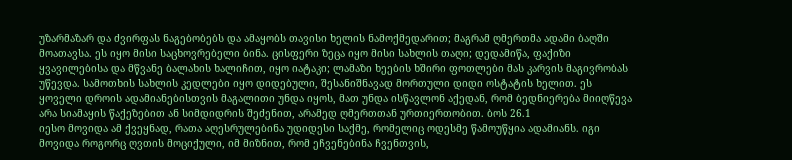უზარმაზარ და ძვირფას ნაგებობებს და ამაყობს თავისი ხელის ნამოქმედარით; მაგრამ ღმერთმა ადამი ბაღში მოათავსა. ეს იყო მისი საცხოვრებელი ბინა. ცისფერი ზეცა იყო მისი სახლის თაღი; დედამიწა, ფაქიზი ყვავილებისა და მწვანე ბალახის ხალიჩით, იყო იატაკი; ლამაზი ხეების ხშირი ფოთლები მას კარვის მაგივრობას უწევდა. სამოთხის სახლის კედლები იყო დიდებული, შესანიშნავად მორთული დიდი ოსტატის ხელით. ეს ყოველი დროის ადამიანებისთვის მაგალითი უნდა იყოს, მათ უნდა ისწავლონ აქედან, რომ ბედნიერება მიიღწევა არა სიამაყის წაქეზებით ან სიმდიდრის შეძენით, არამედ ღმერთთან ურთიერთობით. ბოს 26.1
იესო მოვიდა ამ ქვეყნად, რათა აღესრულებინა უდიდესი საქმე, რომელიც ოდესმე წამოუწყია ადამიანს. იგი მოვიდა როგორც ღვთის მოციქული, იმ მიზნით, რომ ეჩვენებინა ჩვენთვის,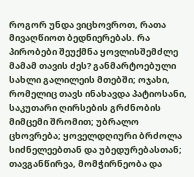როგორ უნდა ვიცხოვროთ, რათა მივაღწიოთ ბედნიერებას. რა პირობები შეუქმნა ყოვლისშემძლე მამამ თავის ძეს? განმარტოებული სახლი გალილეის მთებში; ოჯახი, რომელიც თავს ინახავდა პატიოსანი, საკუთარი ღირსების გრძნობის მიმცემი შრომით; უბრალო ცხოვრება; ყოველდღიური ბრძოლა სიძნელეებთან და უბედურებასთან; თავგანწირვა, მომჭირნეობა და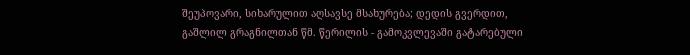შეუპოვარი, სიხარულით აღსავსე მსახურება; დედის გვერდით, გაშლილ გრაგნილთან წმ. წერილის - გამოკვლევაში გატარებული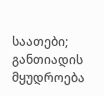საათები; განთიადის მყუდროება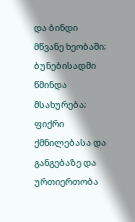და ბინდი მწვანე ხეობაში; ბუნებისადმი წმინდა მსახურება; ფიქრი ქმნილებასა და განგებაზე და ურთიერთობა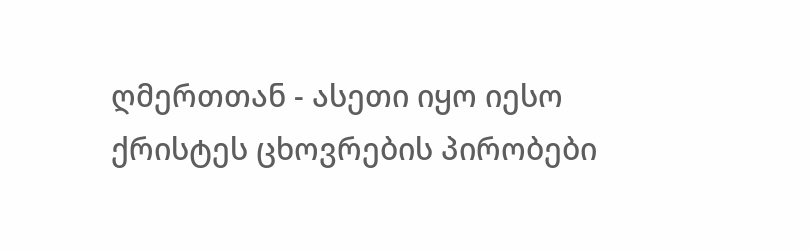ღმერთთან - ასეთი იყო იესო ქრისტეს ცხოვრების პირობები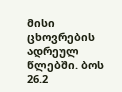მისი ცხოვრების ადრეულ წლებში. ბოს 26.2